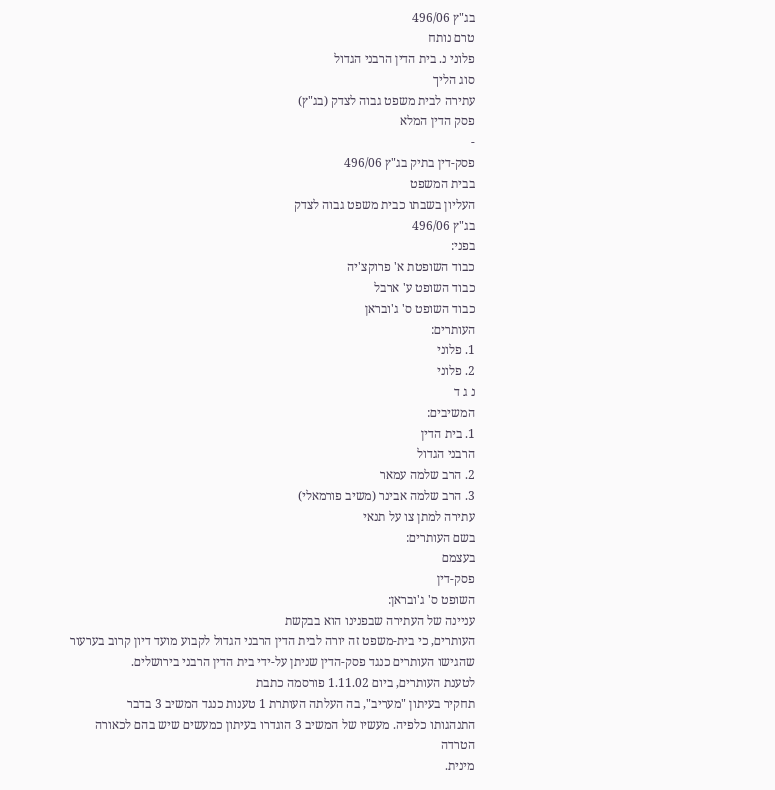בג"ץ 496/06
טרם נותח
פלוני נ. בית הדין הרבני הגדול
סוג הליך
עתירה לבית משפט גבוה לצדק (בג"ץ)
פסק הדין המלא
-
פסק-דין בתיק בג"ץ 496/06
בבית המשפט
העליון בשבתו כבית משפט גבוה לצדק
בג"ץ 496/06
בפני:
כבוד השופטת א' פרוקצ'יה
כבוד השופט ע' ארבל
כבוד השופט ס' ג'ובראן
העותרים:
1. פלוני
2. פלוני
נ ג ד
המשיבים:
1. בית הדין
הרבני הגדול
2. הרב שלמה עמאר
3. הרב שלמה אבינר (משיב פורמאלי)
עתירה למתן צו על תנאי
בשם העותרים:
בעצמם
פסק-דין
השופט ס' ג'ובראן:
עניינה של העתירה שבפנינו הוא בבקשת
העותרים, כי בית-משפט זה יורה לבית הדין הרבני הגדול לקבוע מועד דיון קרוב בערעור
שהגישו העותרים כנגד פסק-הדין שניתן על-ידי בית הדין הרבני בירושלים.
לטענת העותרים, ביום 1.11.02 פורסמה כתבת
תחקיר בעיתון "מעריב", בה העלתה העותרת 1 טענות כנגד המשיב 3 בדבר
התנהגותו כלפיה. מעשיו של המשיב 3 הוגדרו בעיתון כמעשים שיש בהם לכאורה הטרדה
מינית.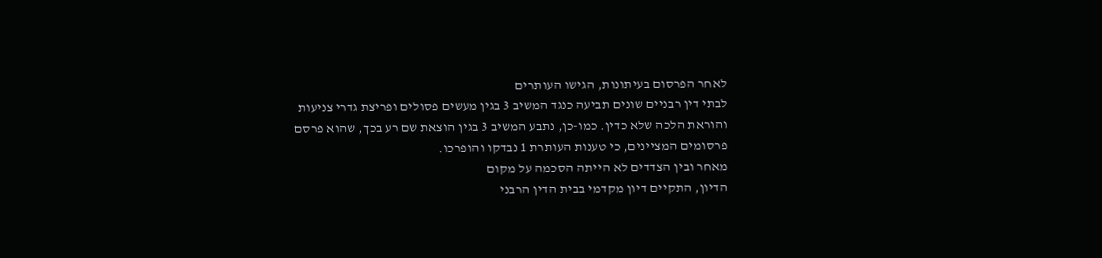לאחר הפרסום בעיתונות, הגישו העותרים
לבתי דין רבניים שונים תביעה כנגד המשיב 3 בגין מעשים פסולים ופריצת גדרי צניעות
והוראת הלכה שלא כדין. כמו-כן, נתבע המשיב 3 בגין הוצאת שם רע בכך, שהוא פרסם
פרסומים המציינים, כי טענות העותרת 1 נבדקו והופרכו.
מאחר ובין הצדדים לא הייתה הסכמה על מקום
הדיון, התקיים דיון מקדמי בבית הדין הרבני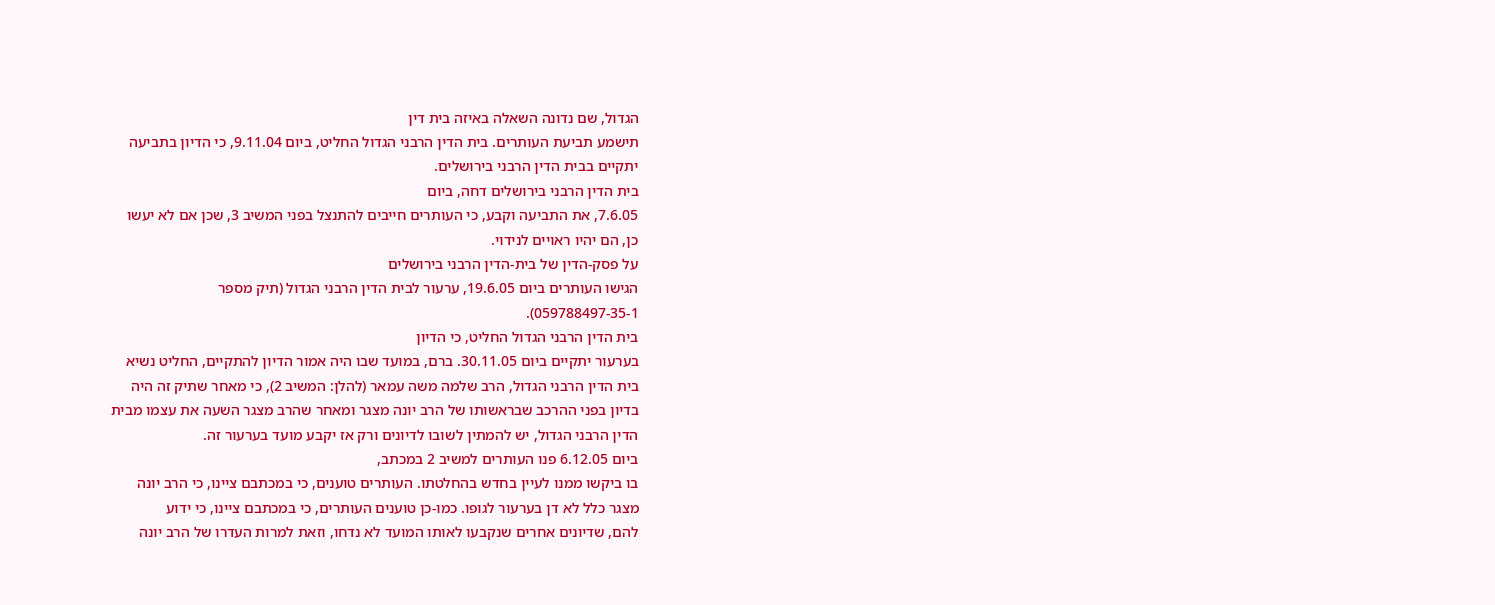הגדול, שם נדונה השאלה באיזה בית דין
תישמע תביעת העותרים. בית הדין הרבני הגדול החליט, ביום 9.11.04, כי הדיון בתביעה
יתקיים בבית הדין הרבני בירושלים.
בית הדין הרבני בירושלים דחה, ביום
7.6.05, את התביעה וקבע, כי העותרים חייבים להתנצל בפני המשיב 3, שכן אם לא יעשו
כן, הם יהיו ראויים לנידוי.
על פסק-הדין של בית-הדין הרבני בירושלים
הגישו העותרים ביום 19.6.05, ערעור לבית הדין הרבני הגדול (תיק מספר
059788497-35-1).
בית הדין הרבני הגדול החליט, כי הדיון
בערעור יתקיים ביום 30.11.05. ברם, במועד שבו היה אמור הדיון להתקיים, החליט נשיא
בית הדין הרבני הגדול, הרב שלמה משה עמאר (להלן: המשיב 2), כי מאחר שתיק זה היה
בדיון בפני ההרכב שבראשותו של הרב יונה מצגר ומאחר שהרב מצגר השעה את עצמו מבית
הדין הרבני הגדול, יש להמתין לשובו לדיונים ורק אז יקבע מועד בערעור זה.
ביום 6.12.05 פנו העותרים למשיב 2 במכתב,
בו ביקשו ממנו לעיין בחדש בהחלטתו. העותרים טוענים, כי במכתבם ציינו, כי הרב יונה
מצגר כלל לא דן בערעור לגופו. כמו-כן טוענים העותרים, כי במכתבם ציינו, כי ידוע
להם, שדיונים אחרים שנקבעו לאותו המועד לא נדחו, וזאת למרות העדרו של הרב יונה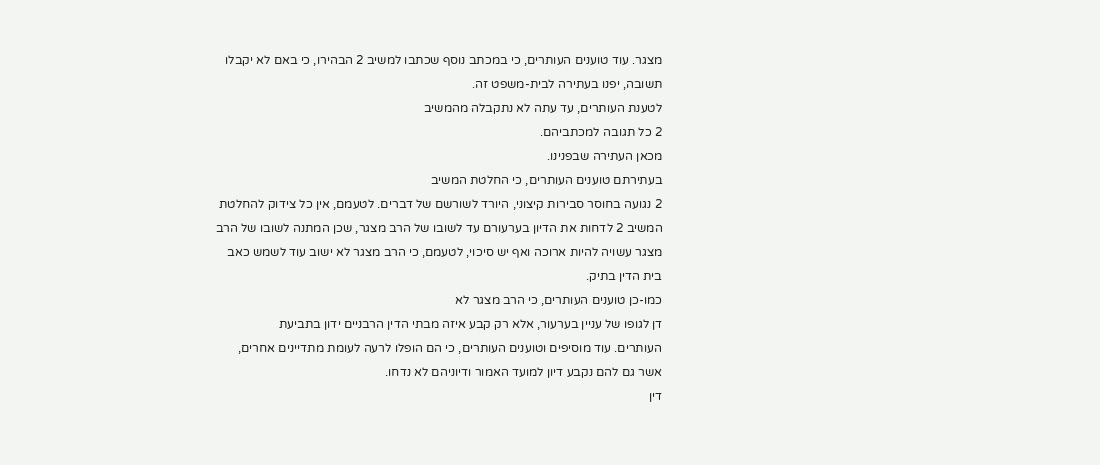מצגר. עוד טוענים העותרים, כי במכתב נוסף שכתבו למשיב 2 הבהירו, כי באם לא יקבלו
תשובה, יפנו בעתירה לבית-משפט זה.
לטענת העותרים, עד עתה לא נתקבלה מהמשיב
2 כל תגובה למכתביהם.
מכאן העתירה שבפנינו.
בעתירתם טוענים העותרים, כי החלטת המשיב
2 נגועה בחוסר סבירות קיצוני, היורד לשורשם של דברים. לטעמם, אין כל צידוק להחלטת
המשיב 2 לדחות את הדיון בערעורם עד לשובו של הרב מצגר, שכן המתנה לשובו של הרב
מצגר עשויה להיות ארוכה ואף יש סיכוי, לטעמם, כי הרב מצגר לא ישוב עוד לשמש כאב
בית הדין בתיק.
כמו-כן טוענים העותרים, כי הרב מצגר לא
דן לגופו של עניין בערעור, אלא רק קבע איזה מבתי הדין הרבניים ידון בתביעת
העותרים. עוד מוסיפים וטוענים העותרים, כי הם הופלו לרעה לעומת מתדיינים אחרים,
אשר גם להם נקבע דיון למועד האמור ודיוניהם לא נדחו.
דין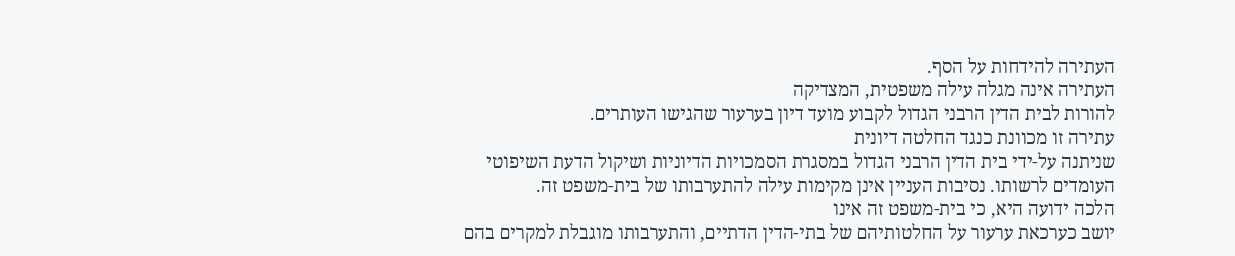העתירה להידחות על הסף.
העתירה אינה מגלה עילה משפטית, המצדיקה
להורות לבית הדין הרבני הגדול לקבוע מועד דיון בערעור שהגישו העותרים.
עתירה זו מכוונת כנגד החלטה דיונית
שניתנה על-ידי בית הדין הרבני הגדול במסגרת הסמכויות הדיוניות ושיקול הדעת השיפוטי
העומדים לרשותו. נסיבות העניין אינן מקימות עילה להתערבותו של בית-משפט זה.
הלכה ידועה היא, כי בית-משפט זה אינו
יושב כערכאת ערעור על החלטותיהם של בתי-הדין הדתיים, והתערבותו מוגבלת למקרים בהם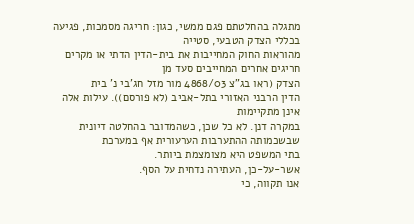מתגלה בהחלטתם פגם ממשי, כגון: חריגה מסמכות, פגיעה בכללי הצדק הטבעי, סטייה
מהוראות החוק המחייבות את בית-הדין הדתי או מקרים חריגים אחרים המחייבים סעד מן
הצדק (ראו בג"צ 4868/03 מור מזל חג'בי נ' בית
הדין הרבני האזורי בתל-אביב (לא פורסם)). עילות אלה אינן מתקיימות
במקרה דנן. לא כל שכן, כשהמדובר בהחלטה דיונית שבשכמותה ההתערבות הערעורית אף במערכת
בתי המשפט היא מצומצמת ביותר.
אשר-על-כן, העתירה נדחית על הסף.
אנו תקווה, כי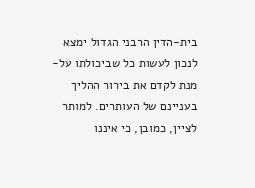בית-הדין הרבני הגדול ימצא
לנכון לעשות כל שביכולתו על-מנת לקדם את בירור ההליך בעניינם של העותרים. למותר
לציין, כמובן, כי איננו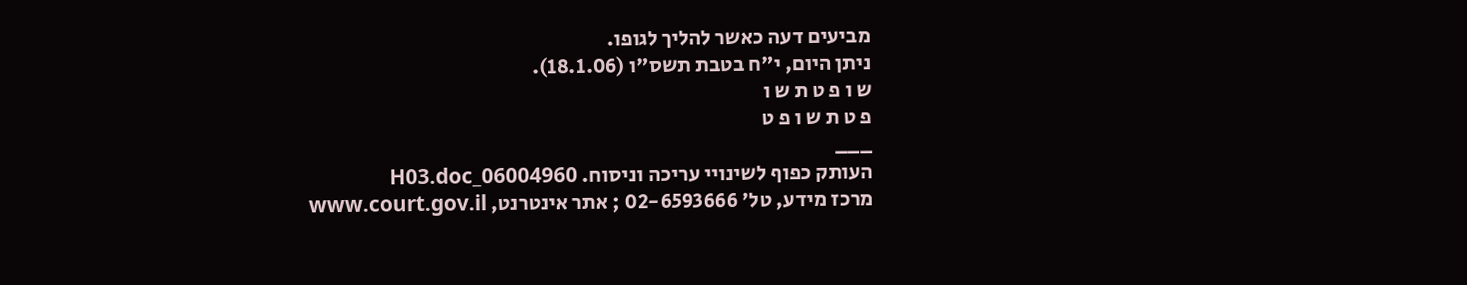מביעים דעה כאשר להליך לגופו.
ניתן היום, י"ח בטבת תשס"ו (18.1.06).
ש ו פ ט ת ש ו
פ ט ת ש ו פ ט
___
העותק כפוף לשינויי עריכה וניסוח. 06004960_H03.doc
מרכז מידע, טל' 02-6593666 ; אתר אינטרנט, www.court.gov.il